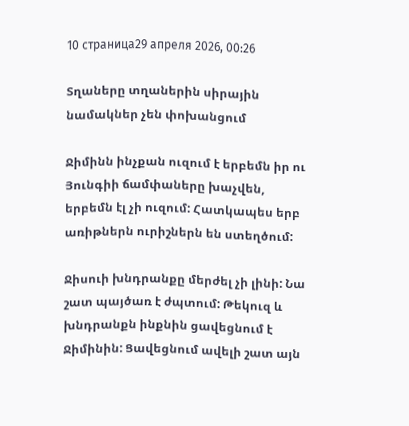10 страница29 апреля 2026, 00:26

Տղաները տղաներին սիրային նամակներ չեն փոխանցում

Ջիմինն ինչքան ուզում է երբեմն իր ու Յունգիի ճամփաները խաչվեն, երբեմն էլ չի ուզում: Հատկապես երբ առիթներն ուրիշներն են ստեղծում:

Ջիսուի խնդրանքը մերժել չի լինի: Նա շատ պայծառ է ժպտում: Թեկուզ և խնդրանքն ինքնին ցավեցնում է Ջիմինին: Ցավեցնում ավելի շատ այն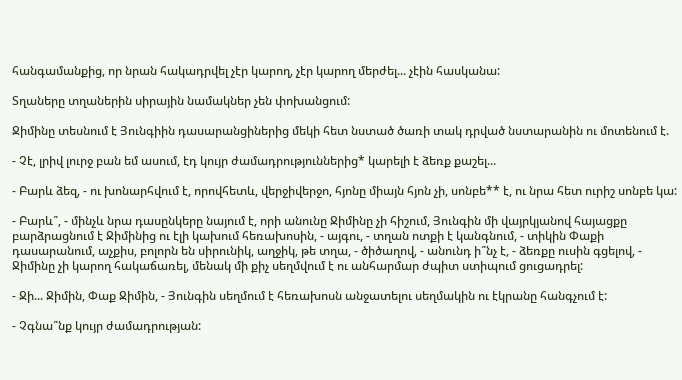հանգամանքից, որ նրան հակադրվել չէր կարող, չէր կարող մերժել... չէին հասկանա:

Տղաները տղաներին սիրային նամակներ չեն փոխանցում:

Ջիմինը տեսնում է Յունգիին դասարանցիներից մեկի հետ նստած ծառի տակ դրված նստարանին ու մոտենում է.

- Չէ, լրիվ լուրջ բան եմ ասում, էդ կույր ժամադրություններից* կարելի է ձեռք քաշել...

- Բարև ձեզ, - ու խոնարհվում է, որովհետև, վերջիվերջո, հյոնը միայն հյոն չի, սոնբե** է, ու նրա հետ ուրիշ սոնբե կա:

- Բարև՞, - մինչև նրա դասընկերը նայում է, որի անունը Ջիմինը չի հիշում, Յունգին մի վայրկյանով հայացքը բարձրացնում է Ջիմինից ու էլի կախում հեռախոսին, - այգու, - տղան ոտքի է կանգնում, - տիկին Փաքի դասարանում, աչքիս, բոլորն են սիրունիկ, աղջիկ, թե տղա, - ծիծաղով, - անունդ ի՞նչ է, - ձեռքը ուսին գցելով, - Ջիմինը չի կարող հակաճառել, մենակ մի քիչ սեղմվում է ու անհարմար ժպիտ ստիպում ցուցադրել:

- Ջի... Ջիմին, Փաք Ջիմին, - Յունգին սեղմում է հեռախոսն անջատելու սեղմակին ու էկրանը հանգչում է:

- Չգնա՞նք կույր ժամադրության: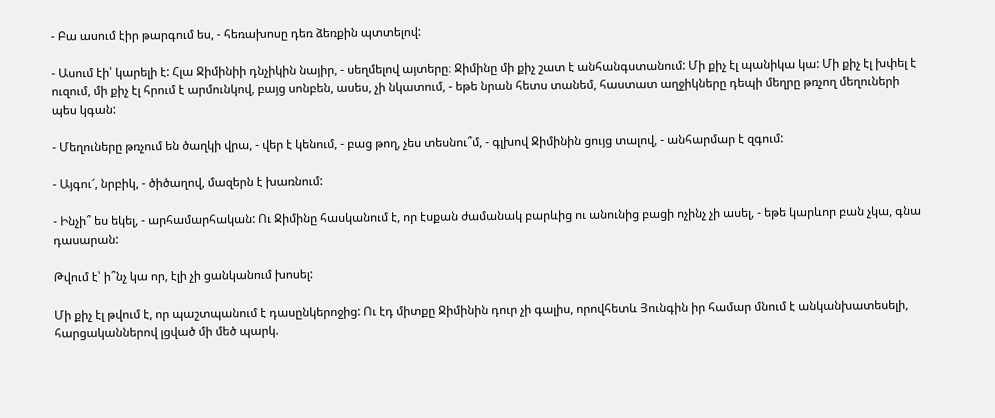- Բա ասում էիր թարգում ես, - հեռախոսը դեռ ձեռքին պտտելով:

- Ասում էի՝ կարելի է: Հլա Ջիմինիի դնչիկին նայիր, - սեղմելով այտերը։ Ջիմինը մի քիչ շատ է անհանգստանում: Մի քիչ էլ պանիկա կա: Մի քիչ էլ խփել է ուզում, մի քիչ էլ հրում է արմունկով, բայց սոնբեն, ասես, չի նկատում, - եթե նրան հետս տանեմ, հաստատ աղջիկները դեպի մեղրը թռչող մեղուների պես կգան:

- Մեղուները թռչում են ծաղկի վրա, - վեր է կենում, - բաց թող, չես տեսնու՞մ, - գլխով Ջիմինին ցույց տալով, - անհարմար է զգում:

- Այգու՜, նրբիկ, - ծիծաղով, մազերն է խառնում:

- Ինչի՞ ես եկել, - արհամարհական: Ու Ջիմինը հասկանում է, որ էսքան ժամանակ բարևից ու անունից բացի ոչինչ չի ասել, - եթե կարևոր բան չկա, գնա դասարան:

Թվում է՝ ի՞նչ կա որ, էլի չի ցանկանում խոսել:

Մի քիչ էլ թվում է, որ պաշտպանում է դասընկերոջից: Ու էդ միտքը Ջիմինին դուր չի գալիս, որովհետև Յունգին իր համար մնում է անկանխատեսելի, հարցականներով լցված մի մեծ պարկ.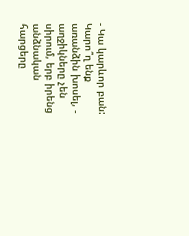- Կա կարևոր բան: Կարո՞ղ ենք առանձին խոսել, - աղջիկները չեն սիրում, երբ իրենց անձնական հարցերը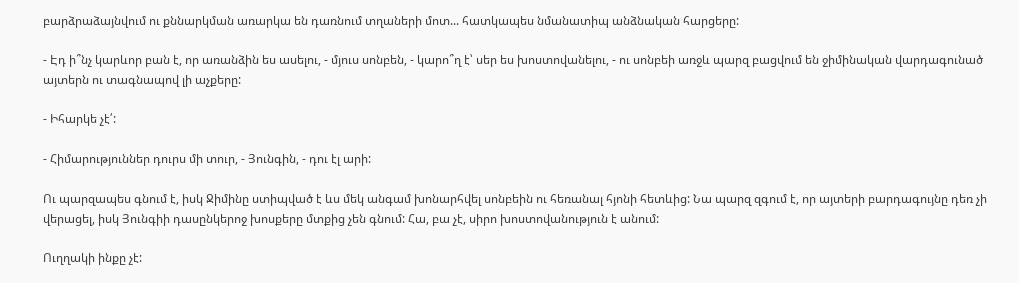բարձրաձայնվում ու քննարկման առարկա են դառնում տղաների մոտ... հատկապես նմանատիպ անձնական հարցերը:

- Էդ ի՞նչ կարևոր բան է, որ առանձին ես ասելու, - մյուս սոնբեն, - կարո՞ղ է՝ սեր ես խոստովանելու, - ու սոնբեի առջև պարզ բացվում են ջիմինական վարդագունած այտերն ու տագնապով լի աչքերը:

- Իհարկե չէ՛:

- Հիմարություններ դուրս մի տուր, - Յունգին, - դու էլ արի:

Ու պարզապես գնում է, իսկ Ջիմինը ստիպված է ևս մեկ անգամ խոնարհվել սոնբեին ու հեռանալ հյոնի հետևից: Նա պարզ զգում է, որ այտերի բարդագույնը դեռ չի վերացել, իսկ Յունգիի դասընկերոջ խոսքերը մտքից չեն գնում: Հա, բա չէ, սիրո խոստովանություն է անում:

Ուղղակի ինքը չէ: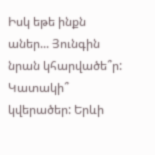Իսկ եթե ինքն աներ... Յունգին նրան կհարվածե՞ր: Կատակի՞ կվերածեր: Երևի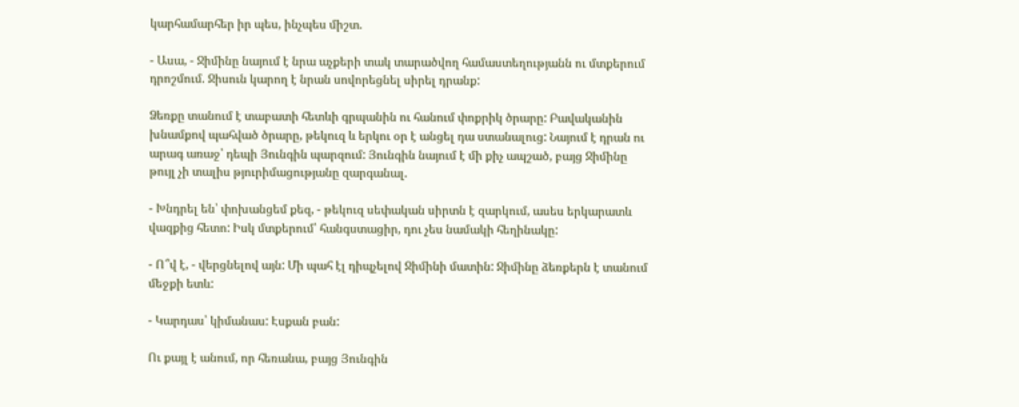կարհամարհեր իր պես, ինչպես միշտ.

- Ասա, - Ջիմինը նայում է նրա աչքերի տակ տարածվող համաստեղությանն ու մտքերում դրոշմում. Ջիսուն կարող է նրան սովորեցնել սիրել դրանք:

Ձեռքը տանում է տաբատի հետևի գրպանին ու հանում փոքրիկ ծրարը: Բավականին խնամքով պահված ծրարը, թեկուզ և երկու օր է անցել դա ստանալուց: Նայում է դրան ու արագ առաջ՝ դեպի Յունգին պարզում: Յունգին նայում է մի քիչ ապշած, բայց Ջիմինը թույլ չի տալիս թյուրիմացությանը զարգանալ.

- Խնդրել են՝ փոխանցեմ քեզ, - թեկուզ սեփական սիրտն է զարկում, ասես երկարատև վազքից հետո: Իսկ մտքերում՝ հանգստացիր, դու չես նամակի հեղինակը:

- Ո՞վ է, - վերցնելով այն: Մի պահ էլ դիպչելով Ջիմինի մատին: Ջիմինը ձեռքերն է տանում մեջքի ետև:

- Կարդաս՝ կիմանաս: Էսքան բան:

Ու քայլ է անում, որ հեռանա, բայց Յունգին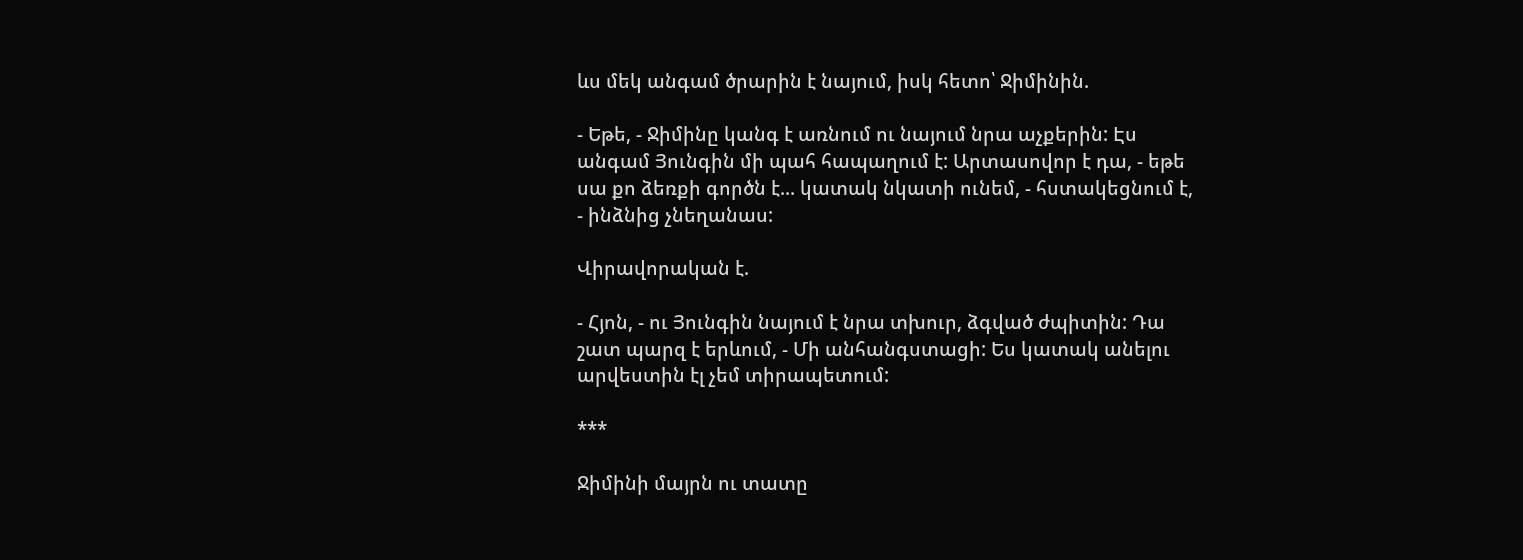ևս մեկ անգամ ծրարին է նայում, իսկ հետո՝ Ջիմինին.

- Եթե, - Ջիմինը կանգ է առնում ու նայում նրա աչքերին: Էս անգամ Յունգին մի պահ հապաղում է: Արտասովոր է դա, - եթե սա քո ձեռքի գործն է... կատակ նկատի ունեմ, - հստակեցնում է, - ինձնից չնեղանաս:

Վիրավորական է.

- Հյոն, - ու Յունգին նայում է նրա տխուր, ձգված ժպիտին: Դա շատ պարզ է երևում, - Մի անհանգստացի: Ես կատակ անելու արվեստին էլ չեմ տիրապետում:

***

Ջիմինի մայրն ու տատը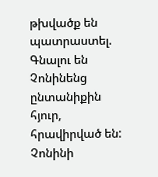թխվածք են պատրաստել. Գնալու են Չոնինենց ընտանիքին հյուր, հրավիրված են: Չոնինի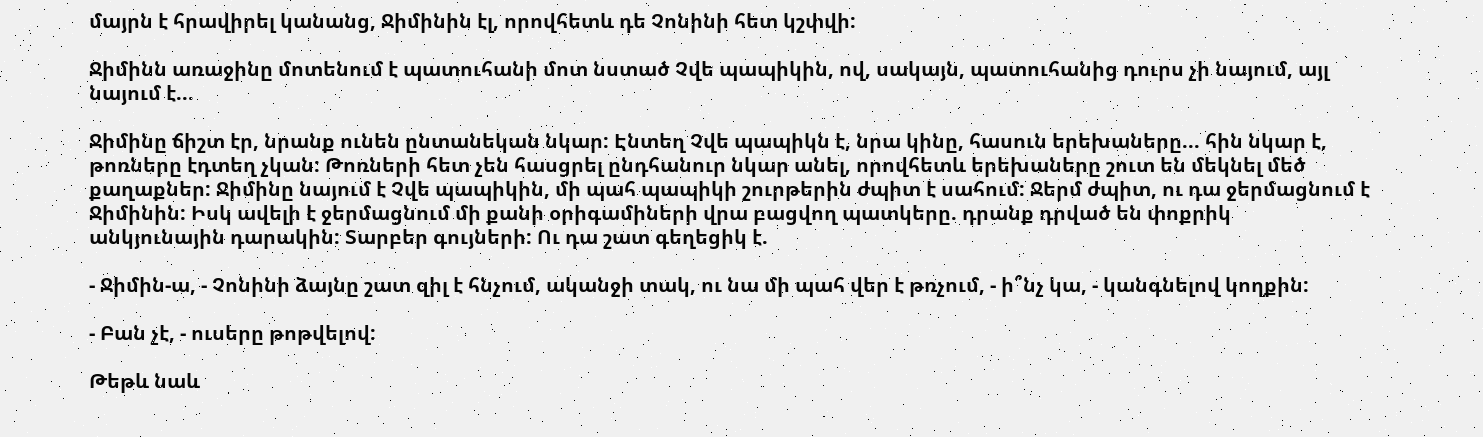մայրն է հրավիրել կանանց, Ջիմինին էլ, որովհետև դե Չոնինի հետ կշփվի:

Ջիմինն առաջինը մոտենում է պատուհանի մոտ նստած Չվե պապիկին, ով, սակայն, պատուհանից դուրս չի նայում, այլ նայում է...

Ջիմինը ճիշտ էր, նրանք ունեն ընտանեկան նկար: Էնտեղ Չվե պապիկն է, նրա կինը, հասուն երեխաները... հին նկար է, թոռները էդտեղ չկան: Թոռների հետ չեն հասցրել ընդհանուր նկար անել, որովհետև երեխաները շուտ են մեկնել մեծ քաղաքներ: Ջիմինը նայում է Չվե պապիկին, մի պահ պապիկի շուրթերին ժպիտ է սահում: Ջերմ ժպիտ, ու դա ջերմացնում է Ջիմինին: Իսկ ավելի է ջերմացնում մի քանի օրիգամիների վրա բացվող պատկերը. դրանք դրված են փոքրիկ անկյունային դարակին: Տարբեր գույների: Ու դա շատ գեղեցիկ է.

- Ջիմին-ա, - Չոնինի ձայնը շատ զիլ է հնչում, ականջի տակ, ու նա մի պահ վեր է թռչում, - ի՞նչ կա, - կանգնելով կողքին:

- Բան չէ, - ուսերը թոթվելով:

Թեթև նաև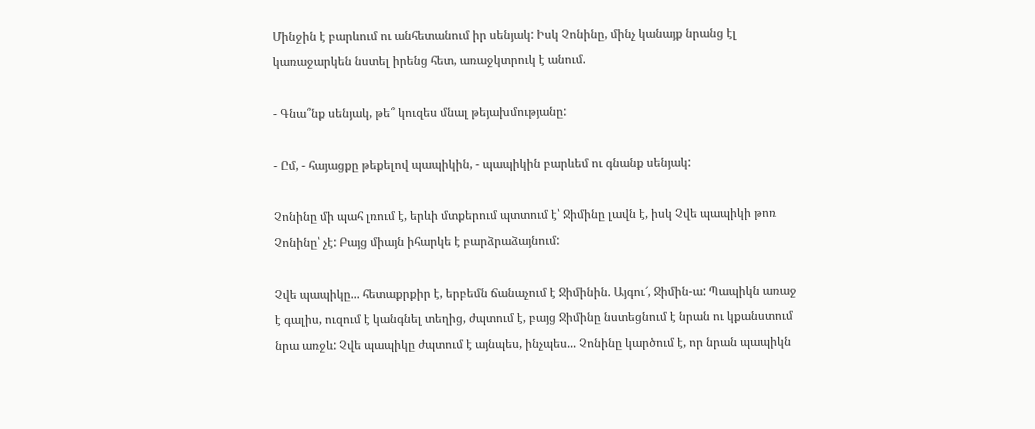Մինջին է բարևում ու անհետանում իր սենյակ: Իսկ Չոնինը, մինչ կանայք նրանց էլ կառաջարկեն նստել իրենց հետ, առաջկտրուկ է անում.

- Գնա՞նք սենյակ, թե՞ կուզես մնալ թեյախմությանը:

- Ըմ, - հայացքը թեքելով պապիկին, - պապիկին բարևեմ ու գնանք սենյակ:

Չոնինը մի պահ լռում է, երևի մտքերում պտտում է՝ Ջիմինը լավն է, իսկ Չվե պապիկի թոռ Չոնինը՝ չէ: Բայց միայն իհարկե է բարձրաձայնում:

Չվե պապիկը... հետաքրքիր է, երբեմն ճանաչում է Ջիմինին. Այգու՜, Ջիմին-ա: Պապիկն առաջ է գալիս, ուզում է կանգնել տեղից, ժպտում է, բայց Ջիմինը նստեցնում է նրան ու կքանստում նրա առջև: Չվե պապիկը ժպտում է այնպես, ինչպես... Չոնինը կարծում է, որ նրան պապիկն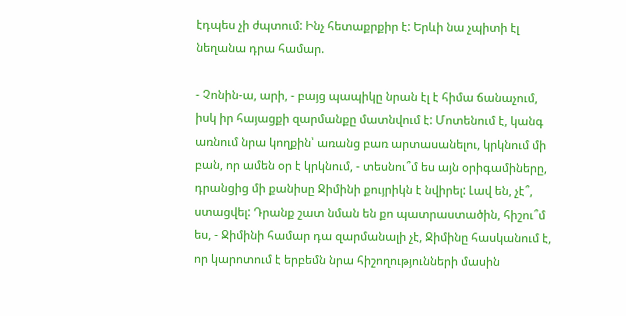էդպես չի ժպտում: Ինչ հետաքրքիր է: Երևի նա չպիտի էլ նեղանա դրա համար.

- Չոնին-ա, արի, - բայց պապիկը նրան էլ է հիմա ճանաչում, իսկ իր հայացքի զարմանքը մատնվում է: Մոտենում է, կանգ առնում նրա կողքին՝ առանց բառ արտասանելու, կրկնում մի բան, որ ամեն օր է կրկնում, - տեսնու՞մ ես այն օրիգամիները, դրանցից մի քանիսը Ջիմինի քույրիկն է նվիրել: Լավ են, չէ՞, ստացվել: Դրանք շատ նման են քո պատրաստածին, հիշու՞մ ես, - Ջիմինի համար դա զարմանալի չէ, Ջիմինը հասկանում է, որ կարոտում է երբեմն նրա հիշողությունների մասին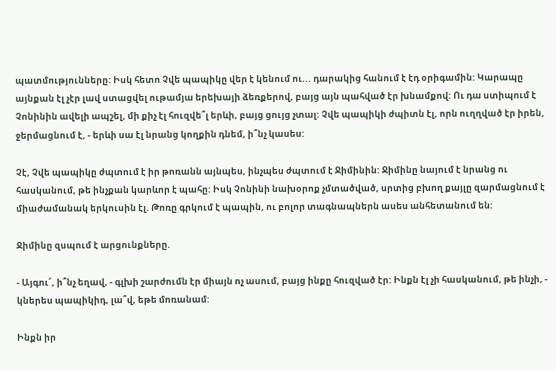պատմությունները: Իսկ հետո Չվե պապիկը վեր է կենում ու... դարակից հանում է էդ օրիգամին: Կարապը այնքան էլ չէր լավ ստացվել ութամյա երեխայի ձեռքերով, բայց այն պահված էր խնամքով: Ու դա ստիպում է Չոնինին ավելի ապշել, մի քիչ էլ հուզվե՞լ երևի, բայց ցույց չտալ: Չվե պապիկի ժպիտն էլ, որն ուղղված էր իրեն, ջերմացնում է, - երևի սա էլ նրանց կողքին դնեմ, ի՞նչ կասես:

Չէ, Չվե պապիկը ժպտում է իր թոռանն այնպես, ինչպես ժպտում է Ջիմինին: Ջիմինը նայում է նրանց ու հասկանում, թե ինչքան կարևոր է պահը: Իսկ Չոնինի նախօրոք չմտածված, սրտից բխող քայլը զարմացնում է միաժամանակ երկուսին էլ. Թոռը գրկում է պապին, ու բոլոր տագնապներն ասես անհետանում են:

Ջիմինը զսպում է արցունքները.

- Այգու՜, ի՞նչ եղավ, - գլխի շարժումն էր միայն ոչ ասում, բայց ինքը հուզված էր: Ինքն էլ չի հասկանում, թե ինչի, - կներես պապիկիդ, լա՞վ, եթե մոռանամ:

Ինքն իր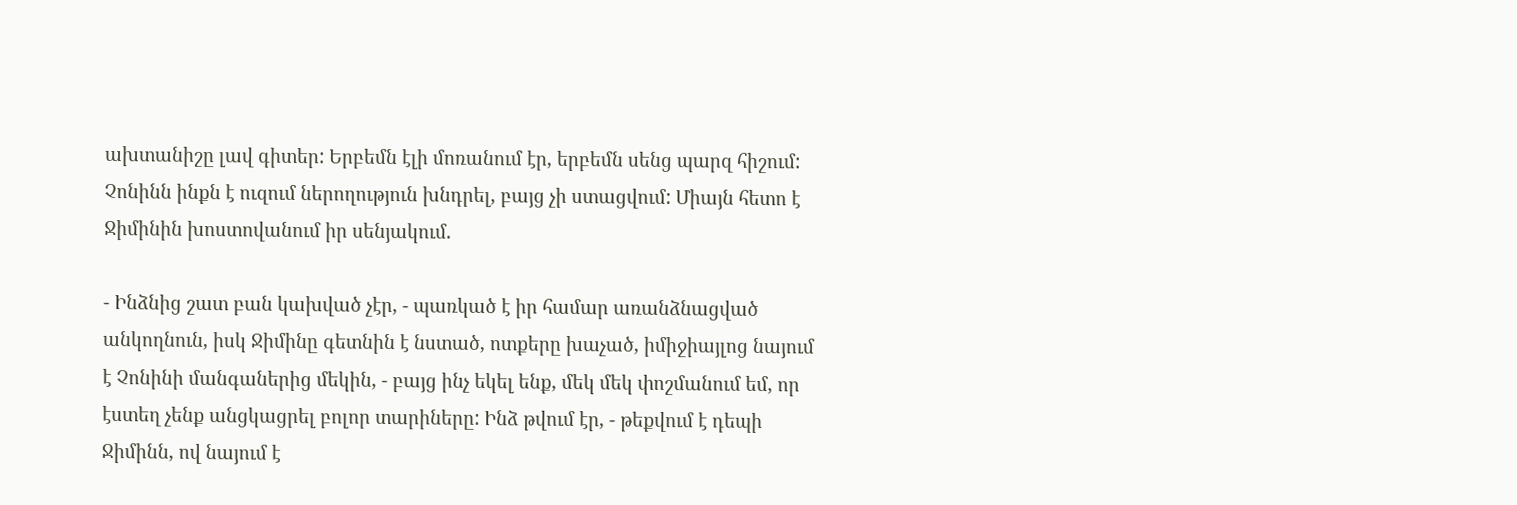ախտանիշը լավ գիտեր: Երբեմն էլի մոռանում էր, երբեմն սենց պարզ հիշում: Չոնինն ինքն է ուզում ներողություն խնդրել, բայց չի ստացվում: Միայն հետո է Ջիմինին խոստովանում իր սենյակում.

- Ինձնից շատ բան կախված չէր, - պառկած է իր համար առանձնացված անկողնուն, իսկ Ջիմինը գետնին է նստած, ոտքերը խաչած, իմիջիայլոց նայում է Չոնինի մանգաներից մեկին, - բայց ինչ եկել ենք, մեկ մեկ փոշմանում եմ, որ էստեղ չենք անցկացրել բոլոր տարիները: Ինձ թվում էր, - թեքվում է դեպի Ջիմինն, ով նայում է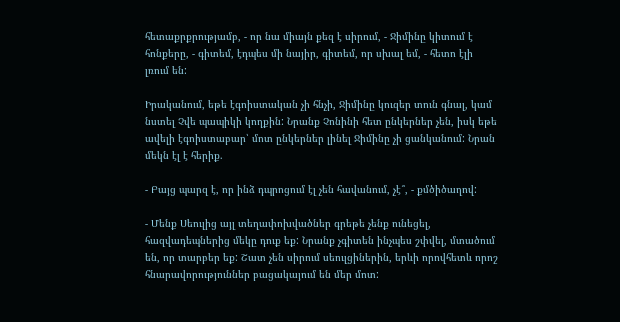հետաքրքրությամբ, - որ նա միայն քեզ է սիրում, - Ջիմինը կիտում է հոնքերը, - գիտեմ, էդպես մի նայիր, գիտեմ, որ սխալ եմ, - հետո էլի լռում են:

Իրականում, եթե էգոիստական չի հնչի, Ջիմինը կուզեր տուն գնալ, կամ նստել Չվե պապիկի կողքին: Նրանք Չոնինի հետ ընկերներ չեն, իսկ եթե ավելի էգոիստաբար՝ մոտ ընկերներ լինել Ջիմինը չի ցանկանում: Նրան մեկն էլ է հերիք.

- Բայց պարզ է, որ ինձ դպրոցում էլ չեն հավանում, չէ՞, - քմծիծաղով:

- Մենք Սեուլից այլ տեղափոխվածներ գրեթե չենք ունեցել, հազվադեպներից մեկը դուք եք: Նրանք չգիտեն ինչպես շփվել, մտածում են, որ տարբեր եք: Շատ չեն սիրում սեուլցիներին, երևի որովհետև որոշ հնարավորություններ բացակայում են մեր մոտ: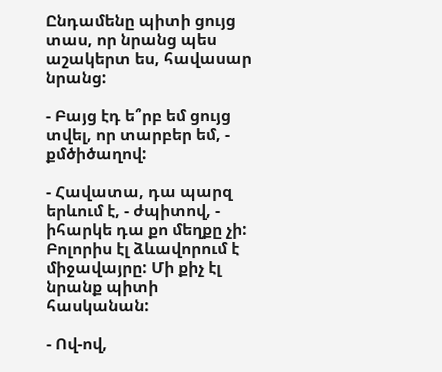Ընդամենը պիտի ցույց տաս, որ նրանց պես աշակերտ ես, հավասար նրանց:

- Բայց էդ ե՞րբ եմ ցույց տվել, որ տարբեր եմ, - քմծիծաղով:

- Հավատա, դա պարզ երևում է, - ժպիտով, - իհարկե դա քո մեղքը չի: Բոլորիս էլ ձևավորում է միջավայրը: Մի քիչ էլ նրանք պիտի հասկանան:

- Ով-ով,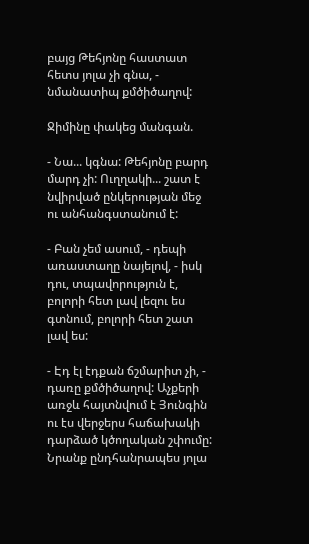բայց Թեհյոնը հաստատ հետս յոլա չի գնա, - նմանատիպ քմծիծաղով:

Ջիմինը փակեց մանգան.

- Նա... կգնա: Թեհյոնը բարդ մարդ չի: Ուղղակի... շատ է նվիրված ընկերության մեջ ու անհանգստանում է:

- Բան չեմ ասում, - դեպի առաստաղը նայելով, - իսկ դու, տպավորություն է, բոլորի հետ լավ լեզու ես գտնում, բոլորի հետ շատ լավ ես:

- Էդ էլ էդքան ճշմարիտ չի, - դառը քմծիծաղով: Աչքերի առջև հայտնվում է Յունգին ու էս վերջերս հաճախակի դարձած կծողական շփումը: Նրանք ընդհանրապես յոլա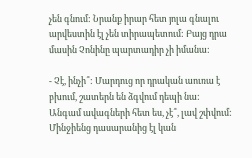չեն գնում: Նրանք իրար հետ յոլա գնալու արվեստին էլ չեն տիրապետում: Բայց դրա մասին Չոնինը պարտադիր չի իմանա:

- Չէ, ինչի՞: Մարդուց որ դրական աուռա է բխում, շատերն են ձգվում դեպի նա: Անգամ ավագների հետ ես, չէ՞, լավ շփվում: Մինջիենց դասարանից էլ կան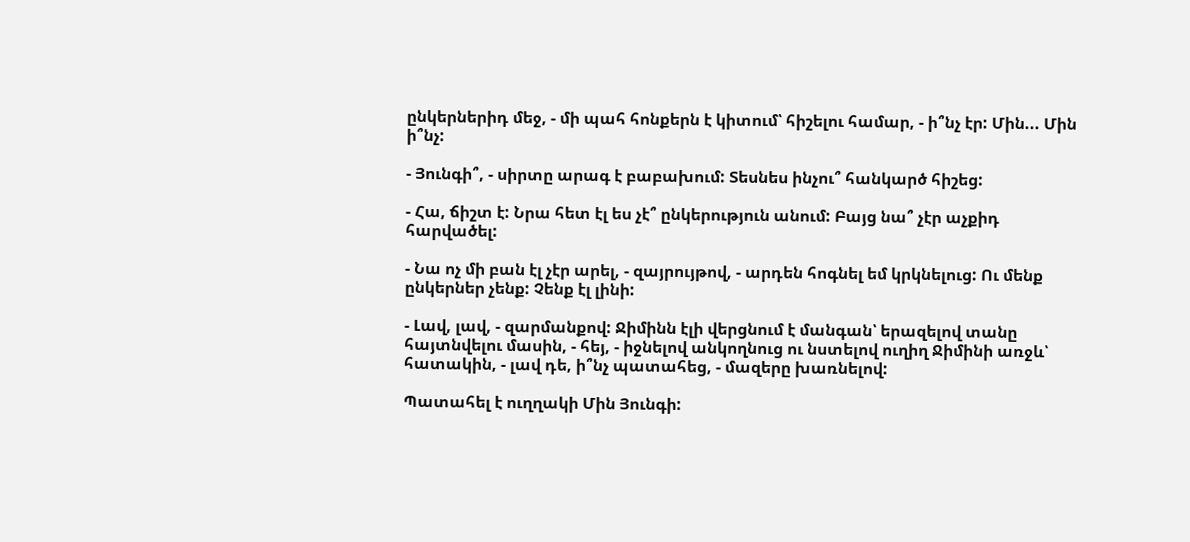ընկերներիդ մեջ, - մի պահ հոնքերն է կիտում՝ հիշելու համար, - ի՞նչ էր: Մին... Մին ի՞նչ:

- Յունգի՞, - սիրտը արագ է բաբախում: Տեսնես ինչու՞ հանկարծ հիշեց:

- Հա, ճիշտ է: Նրա հետ էլ ես չէ՞ ընկերություն անում: Բայց նա՞ չէր աչքիդ հարվածել:

- Նա ոչ մի բան էլ չէր արել, - զայրույթով, - արդեն հոգնել եմ կրկնելուց: Ու մենք ընկերներ չենք: Չենք էլ լինի:

- Լավ, լավ, - զարմանքով: Ջիմինն էլի վերցնում է մանգան՝ երազելով տանը հայտնվելու մասին, - հեյ, - իջնելով անկողնուց ու նստելով ուղիղ Ջիմինի առջև՝ հատակին, - լավ դե, ի՞նչ պատահեց, - մազերը խառնելով:

Պատահել է ուղղակի Մին Յունգի: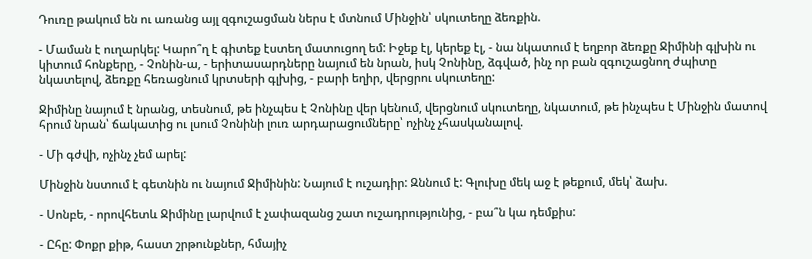Դուռը թակում են ու առանց այլ զգուշացման ներս է մտնում Մինջին՝ սկուտեղը ձեռքին.

- Մաման է ուղարկել: Կարո՞ղ է գիտեք էստեղ մատուցող եմ: Իջեք էլ, կերեք էլ, - նա նկատում է եղբոր ձեռքը Ջիմինի գլխին ու կիտում հոնքերը, - Չոնին-ա, - երիտասարդները նայում են նրան, իսկ Չոնինը, ձգված, ինչ որ բան զգուշացնող ժպիտը նկատելով, ձեռքը հեռացնում կրտսերի գլխից, - բարի եղիր, վերցրու սկուտեղը:

Ջիմինը նայում է նրանց, տեսնում, թե ինչպես է Չոնինը վեր կենում, վերցնում սկուտեղը, նկատում, թե ինչպես է Մինջին մատով հրում նրան՝ ճակատից ու լսում Չոնինի լուռ արդարացումները՝ ոչինչ չհասկանալով.

- Մի գժվի, ոչինչ չեմ արել:

Մինջին նստում է գետնին ու նայում Ջիմինին: Նայում է ուշադիր: Զննում է: Գլուխը մեկ աջ է թեքում, մեկ՝ ձախ.

- Սոնբե, - որովհետև Ջիմինը լարվում է չափազանց շատ ուշադրությունից, - բա՞ն կա դեմքիս:

- Ըհը: Փոքր քիթ, հաստ շրթունքներ, հմայիչ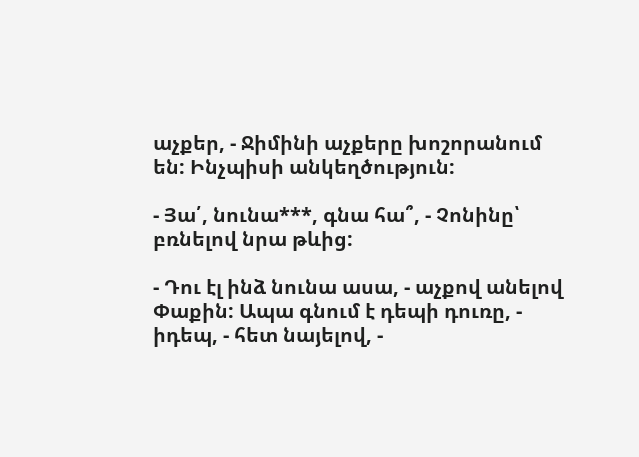աչքեր, - Ջիմինի աչքերը խոշորանում են: Ինչպիսի անկեղծություն:

- Յա՛, նունա***, գնա հա՞, - Չոնինը՝ բռնելով նրա թևից:

- Դու էլ ինձ նունա ասա, - աչքով անելով Փաքին: Ապա գնում է դեպի դուռը, - իդեպ, - հետ նայելով, -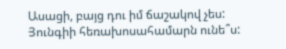Ասացի, բայց դու իմ ճաշակով չես: Յունգիի հեռախոսահամարն ունե՞ս: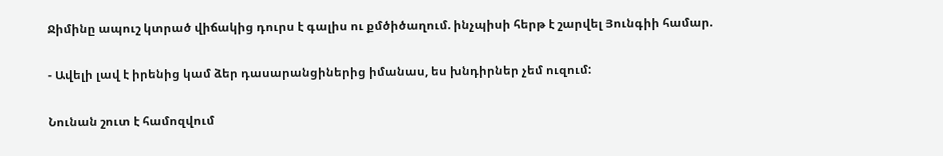Ջիմինը ապուշ կտրած վիճակից դուրս է գալիս ու քմծիծաղում. ինչպիսի հերթ է շարվել Յունգիի համար.

- Ավելի լավ է իրենից կամ ձեր դասարանցիներից իմանաս, ես խնդիրներ չեմ ուզում:

Նունան շուտ է համոզվում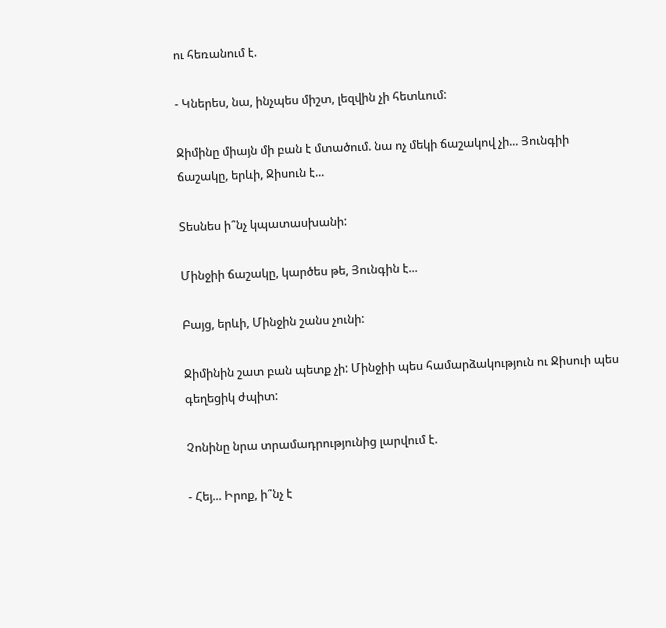ու հեռանում է.

- Կներես, նա, ինչպես միշտ, լեզվին չի հետևում:

Ջիմինը միայն մի բան է մտածում. նա ոչ մեկի ճաշակով չի... Յունգիի ճաշակը, երևի, Ջիսուն է...

Տեսնես ի՞նչ կպատասխանի:

Մինջիի ճաշակը, կարծես թե, Յունգին է...

Բայց, երևի, Մինջին շանս չունի:

Ջիմինին շատ բան պետք չի: Մինջիի պես համարձակություն ու Ջիսուի պես գեղեցիկ ժպիտ:

Չոնինը նրա տրամադրությունից լարվում է.

- Հեյ... Իրոք, ի՞նչ է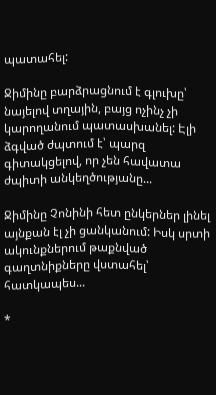պատահել:

Ջիմինը բարձրացնում է գլուխը՝ նայելով տղային, բայց ոչինչ չի կարողանում պատասխանել: Էլի ձգված ժպտում է՝ պարզ գիտակցելով, որ չեն հավատա ժպիտի անկեղծությանը...

Ջիմինը Չոնինի հետ ընկերներ լինել այնքան էլ չի ցանկանում: Իսկ սրտի ակունքներում թաքնված գաղտնիքները վստահել՝ հատկապես...

*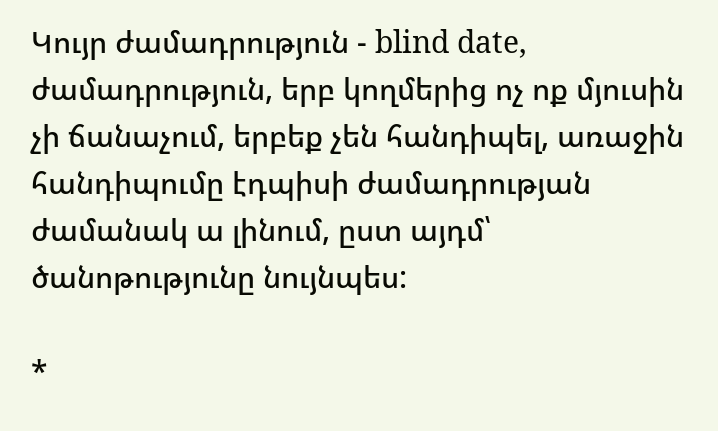Կույր ժամադրություն - blind date, ժամադրություն, երբ կողմերից ոչ ոք մյուսին չի ճանաչում, երբեք չեն հանդիպել, առաջին հանդիպումը էդպիսի ժամադրության ժամանակ ա լինում, ըստ այդմ՝ ծանոթությունը նույնպես:

*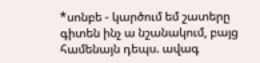*սոնբե - կարծում եմ շատերը գիտեն ինչ ա նշանակում, բայց համենայն դեպս. ավագ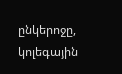ընկերոջը, կոլեգային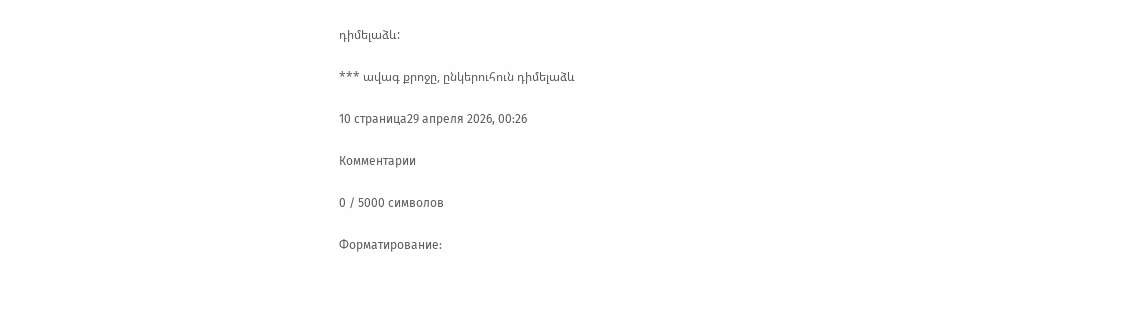դիմելաձև:

*** ավագ քրոջը, ընկերուհուն դիմելաձև

10 страница29 апреля 2026, 00:26

Комментарии

0 / 5000 символов

Форматирование: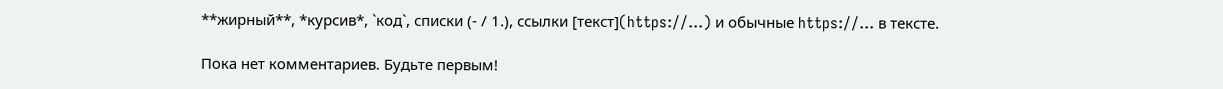**жирный**, *курсив*, `код`, списки (- / 1.), ссылки [текст](https://…) и обычные https://… в тексте.

Пока нет комментариев. Будьте первым!